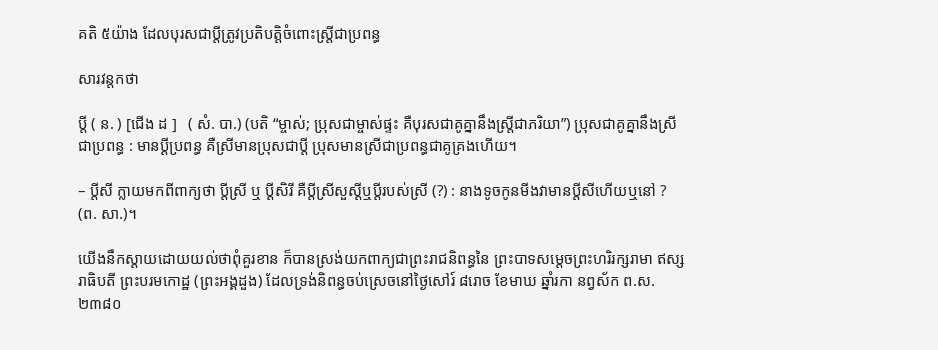គតិ ៥យ៉ាង ដែលបុរសជាប្ដីត្រូវប្រតិបត្តិចំពោះស្ត្រីជាប្រពន្ធ

សារវន្តកថា

ប្ដី ( ន. ) [ជើង ដ ]   ( សំ. បា.) (បតិ “ម្ចាស់; ប្រុសជាម្ចាស់ផ្ទះ គឺបុរសជាគូគ្នានឹងស្រ្តីជាភរិយា”) ប្រុសជាគូគ្នានឹងស្រីជាប្រពន្ធ : មានប្ដីប្រពន្ធ គឺស្រីមានប្រុសជាប្ដី ប្រុសមានស្រីជាប្រពន្ធជាគូគ្រងហើយ។

– ប្ដីសី ក្លាយមកពីពាក្យថា ប្ដីស្រី ឬ ប្ដីសិរី គឺប្ដីស្រីសួស្ដីឬប្ដីរបស់ស្រី (?) : នាងទូចកូនមីងវាមានប្ដីសីហើយឬនៅ ? (ព. សា.)។

យើងនឹកស្ដាយដោយយល់ថាពុំគួរខាន ក៏បានស្រង់យកពាក្យជាព្រះរាជនិពន្ធនៃ ព្រះបាទសម្ដេចព្រះហរិរក្សរាមា ឥស្សរាធិបតី ព្រះបរមកោដ្ឋ (ព្រះអង្គដួង) ដែលទ្រង់និពន្ធចប់ស្រេចនៅថ្ងៃសៅរ៍ ៨រោច ខែមាឃ ឆ្នាំរកា នព្វស័ក ព.ស. ២៣៨០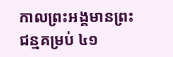កាលព្រះអង្គមានព្រះជន្មគម្រប់ ៤១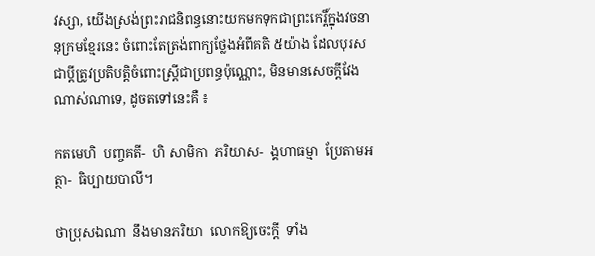វស្សា, យើងស្រង់ព្រះរាជនិពន្ធនោះយកមកទុកជាព្រះកេរ្តិ៍ក្នុងវចនានុក្រមខ្មែរនេះ ចំពោះតែត្រង់ពាក្យថ្លែងអំពីគតិ ៥យ៉ាង ដែលបុរសជាប្ដីត្រូវប្រតិបត្តិចំពោះស្ត្រីជាប្រពន្ធប៉ុណ្ណោះ, មិនមានសេចក្ដីវែងណាស់ណាទេ, ដូចតទៅនេះគឺ ៖

កតមេហិ  បញ្ចគតី-  ហិ សាមិកា  ភរិយាស-  ង្គហាធម្មា  ប្រែតាមអត្ថា-  ធិប្បាយបាលី។

ថាប្រុសឯណា  នឹងមានភរិយា  លោកឱ្យចេះក្ដី  ទាំង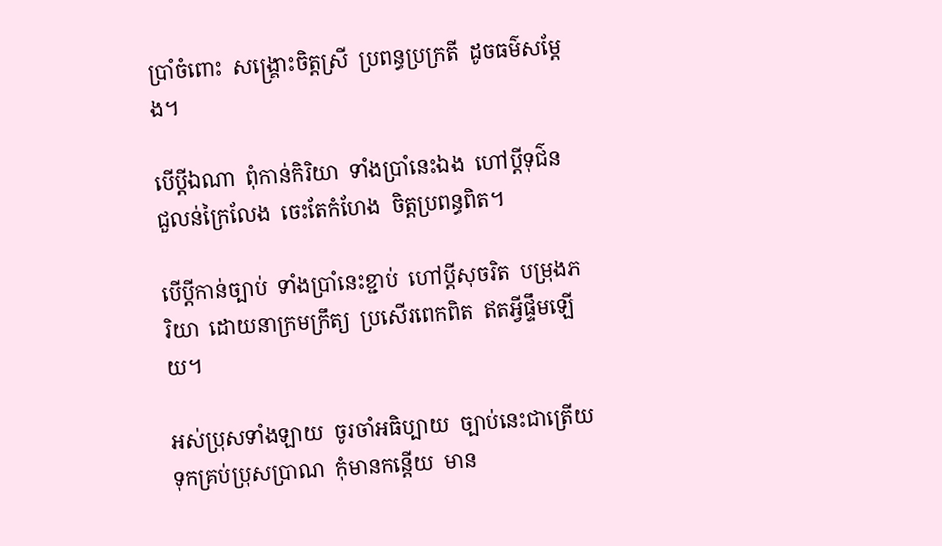ប្រាំចំពោះ  សង្គ្រោះចិត្តស្រី  ប្រពន្ធប្រក្រតី  ដូចធម៌សម្ដែង។

បើប្ដីឯណា  ពុំកាន់កិរិយា  ទាំងប្រាំនេះឯង  ហៅប្ដីទុជ៌ន  ជួលន់ក្រៃលែង  ចេះតែកំហែង  ចិត្តប្រពន្ធពិត។

បើប្ដីកាន់ច្បាប់  ទាំងប្រាំនេះខ្ជាប់  ហៅប្ដីសុចរិត  បម្រុងភរិយា  ដោយនាក្រមក្រឹត្យ  ប្រសើរពេកពិត  ឥតអ្វីផ្ទឹមឡើយ។

អស់ប្រុសទាំងឡាយ  ចូរចាំអធិប្បាយ  ច្បាប់នេះជាត្រើយ  ទុកគ្រប់ប្រុសប្រាណ  កុំមានកន្ដើយ  មាន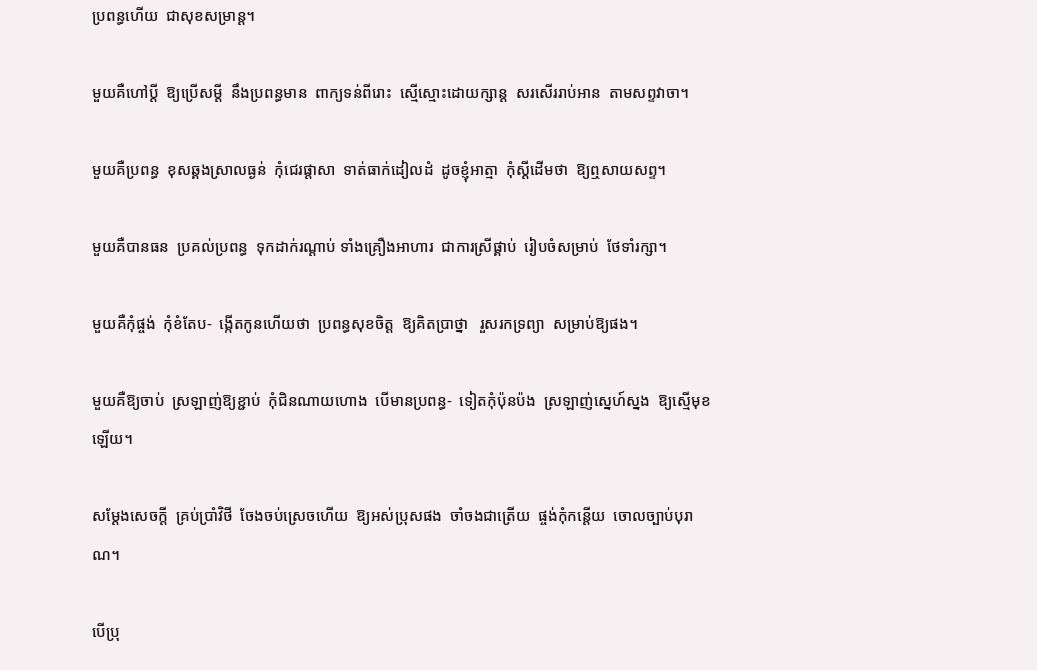ប្រពន្ធហើយ  ជាសុខសម្រាន្ត។

មួយគឺហៅប្ដី  ឱ្យប្រើសម្ដី  នឹងប្រពន្ធមាន  ពាក្យទន់ពីរោះ  ស្មើស្មោះដោយក្សាន្ត  សរសើររាប់អាន  តាមសព្ទវាចា។

មួយគឺប្រពន្ធ  ខុសឆ្គងស្រាលធ្ងន់  កុំជេរផ្ដាសា  ទាត់ធាក់ដៀលដំ  ដូចខ្ញុំអាត្មា  កុំស្ដីដើមថា  ឱ្យឮសាយសព្ទ។

មួយគឺបានធន  ប្រគល់ប្រពន្ធ  ទុកដាក់រណ្ដាប់ ទាំងគ្រឿងអាហារ  ជាការស្រីផ្គាប់  រៀបចំសម្រាប់  ថែទាំរក្សា។

មួយគឺកុំផ្ចង់  កុំខំតែប-  ង្កើតកូនហើយថា  ប្រពន្ធសុខចិត្ត  ឱ្យគិតប្រាថ្នា   រួសរកទ្រព្យា  សម្រាប់ឱ្យផង។

មួយគឺឱ្យចាប់  ស្រឡាញ់ឱ្យខ្ជាប់  កុំជិនណាយហោង  បើមានប្រពន្ធ-  ទៀតកុំប៉ុនប៉ង  ស្រឡាញ់ស្នេហ៍ស្នង  ឱ្យស្មើមុខឡើយ។

សម្ដែងសេចក្ដី  គ្រប់ប្រាំវិថី  ចែងចប់ស្រេចហើយ  ឱ្យអស់ប្រុសផង  ចាំចងជាត្រើយ  ផ្ចង់កុំកន្តើយ  ចោលច្បាប់បុរាណ។

បើប្រុ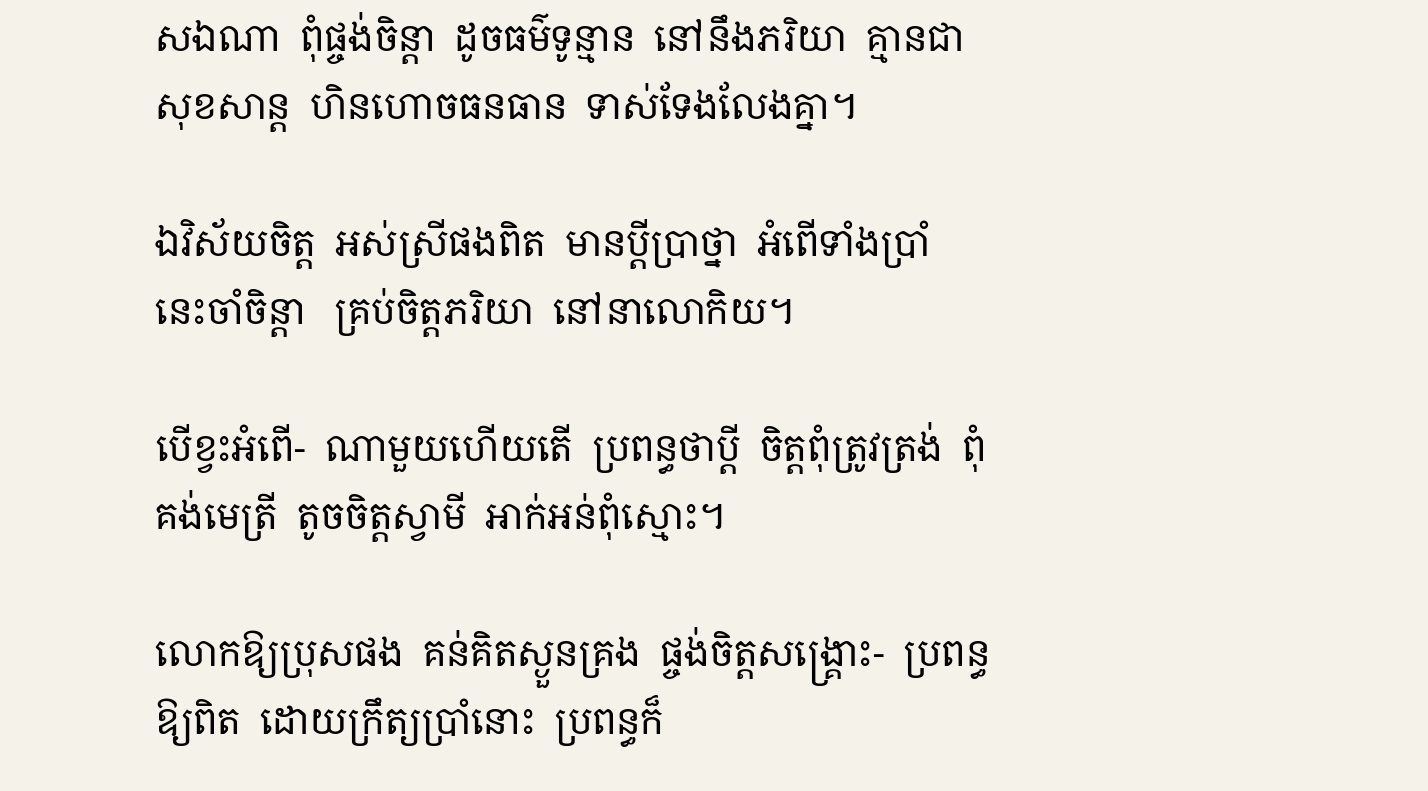សឯណា  ពុំផ្ចង់ចិន្តា  ដូចធម៌ទូន្មាន  នៅនឹងភរិយា  គ្មានជាសុខសាន្ត  ហិនហោចធនធាន  ទាស់ទែងលែងគ្នា។

ឯវិស័យចិត្ត  អស់ស្រីផងពិត  មានប្ដីប្រាថ្នា  អំពើទាំងប្រាំ  នេះចាំចិន្តា   គ្រប់ចិត្តភរិយា  នៅនាលោកិយ។

បើខ្វះអំពើ-  ណាមួយហើយតើ  ប្រពន្ធថាប្ដី  ចិត្តពុំត្រូវត្រង់  ពុំគង់មេត្រី  តូចចិត្តស្វាមី  អាក់អន់ពុំស្មោះ។

លោកឱ្យប្រុសផង  គន់គិតស្ងួនគ្រង  ផ្ចង់ចិត្តសង្គ្រោះ-  ប្រពន្ធឱ្យពិត  ដោយក្រឹត្យប្រាំនោះ  ប្រពន្ធក៏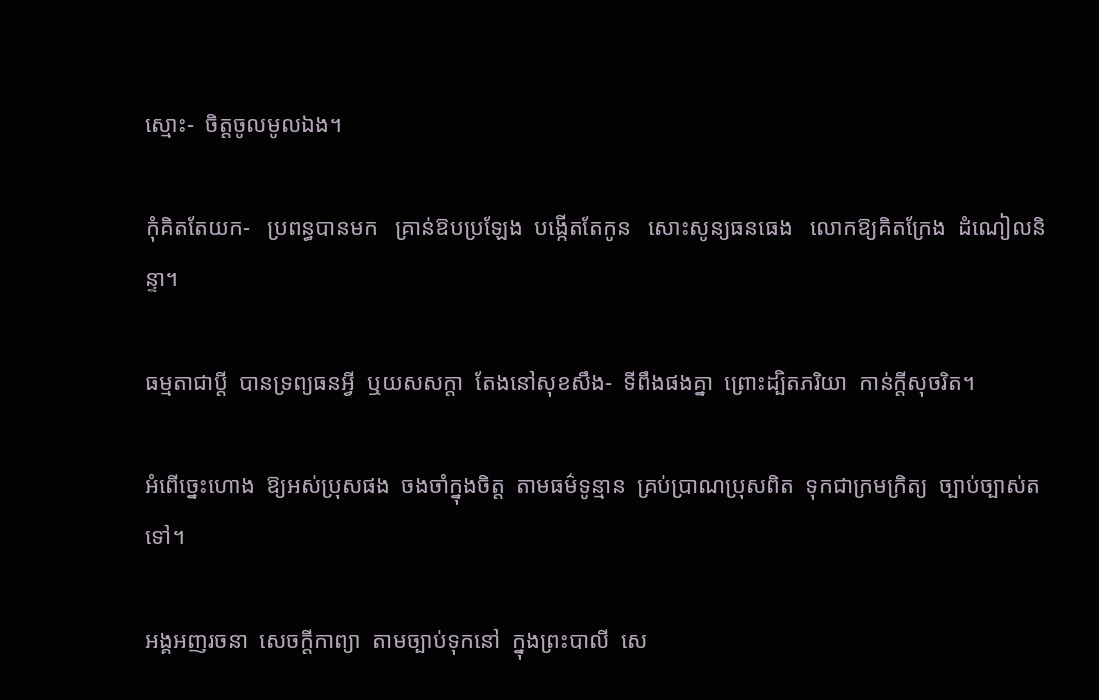ស្មោះ-  ចិត្តចូលមូលឯង។

កុំគិតតែយក-   ប្រពន្ធបានមក   គ្រាន់ឱបប្រឡែង  បង្កើតតែកូន   សោះសូន្យធនធេង   លោកឱ្យគិតក្រែង  ដំណៀលនិន្ទា។

ធម្មតាជាប្ដី  បានទ្រព្យធនអ្វី  ឬយសសក្ដា  តែងនៅសុខសឹង-  ទីពឹងផងគ្នា  ព្រោះដ្បិតភរិយា  កាន់ក្ដីសុចរិត។

អំពើច្នេះហោង  ឱ្យអស់ប្រុសផង  ចងចាំក្នុងចិត្ត  តាមធម៌ទូន្មាន  គ្រប់ប្រាណប្រុសពិត  ទុកជាក្រមក្រិត្យ  ច្បាប់ច្បាស់តទៅ។

អង្គអញរចនា  សេចក្ដីកាព្យា  តាមច្បាប់ទុកនៅ  ក្នុងព្រះបាលី  សេ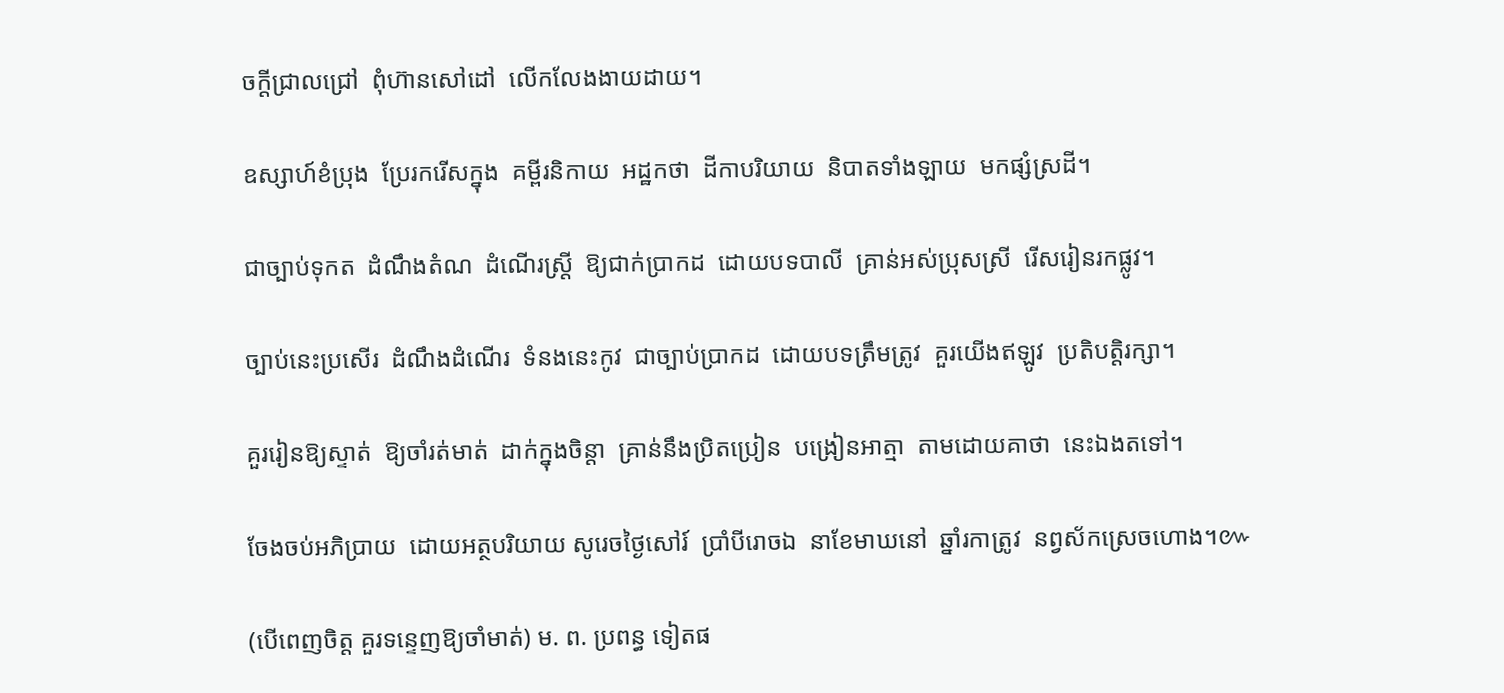ចក្ដីជ្រាលជ្រៅ  ពុំហ៊ានសៅដៅ  លើកលែងងាយដាយ។

ឧស្សាហ៍ខំប្រុង  ប្រែរករើសក្នុង  គម្ពីរនិកាយ  អដ្ឋកថា  ដីកាបរិយាយ  និបាតទាំងឡាយ  មកផ្សំស្រដី។

ជាច្បាប់ទុកត  ដំណឹងតំណ  ដំណើរស្ត្រី  ឱ្យជាក់ប្រាកដ  ដោយបទបាលី  គ្រាន់អស់ប្រុសស្រី  រើសរៀនរកផ្លូវ។

ច្បាប់នេះប្រសើរ  ដំណឹងដំណើរ  ទំនងនេះកូវ  ជាច្បាប់ប្រាកដ  ដោយបទត្រឹមត្រូវ  គួរយើងឥឡូវ  ប្រតិបត្តិរក្សា។

គួររៀនឱ្យស្ទាត់  ឱ្យចាំរត់មាត់  ដាក់ក្នុងចិន្តា  គ្រាន់នឹងប្រិតប្រៀន  បង្រៀនអាត្មា  តាមដោយគាថា  នេះឯងតទៅ។

ចែងចប់អភិប្រាយ  ដោយអត្ថបរិយាយ សូរេចថ្ងៃសៅរ៍  ប្រាំបីរោចឯ  នាខែមាឃនៅ  ឆ្នាំរកាត្រូវ  នព្វស័កស្រេចហោង។៚

(បើពេញចិត្ត គួរទន្ទេញឱ្យចាំមាត់) ម. ព. ប្រពន្ធ ទៀតផ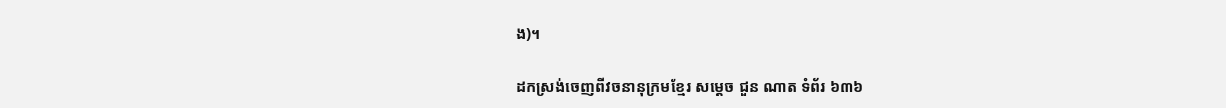ង)។

ដកស្រង់ចេញពីវចនានុក្រមខ្មែរ សម្ដេច ជួន ណាត ទំព័រ ៦៣៦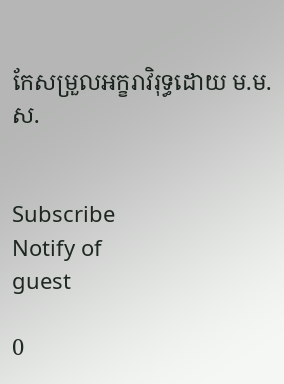កែសម្រួលអក្ខរាវិរុទ្ធដោយ ម.ម.ស.


Subscribe
Notify of
guest

0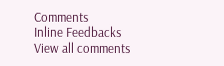Comments
Inline Feedbacks
View all comments